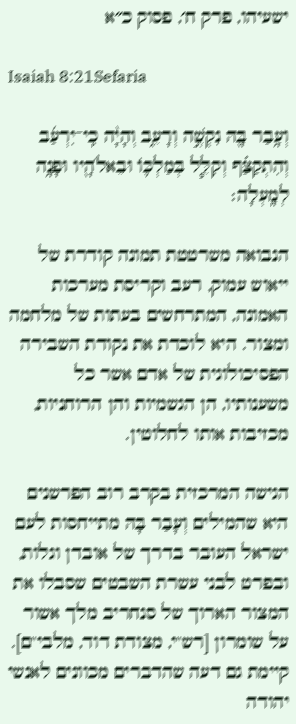ישעיהו, פרק ח׳, פסוק כ״א

Isaiah 8:21Sefaria

וְעָ֥בַר בָּ֖הּ נִקְשֶׁ֣ה וְרָעֵ֑ב וְהָיָ֨ה כִֽי־יִרְעַ֜ב וְהִתְקַצַּ֗ף וְקִלֵּ֧ל בְּמַלְכּ֛וֹ וּבֵאלֹהָ֖יו וּפָנָ֥ה לְמָֽעְלָה׃

הנבואה משרטטת תמונה קודרת של ייאוש עמוק, רעב וקריסת מערכות האמונה, המתרחשים בעתות של מלחמה ומצור. היא לוכדת את נקודת השבירה הפסיכולוגית של אדם אשר כל משענותיו, הן הגשמיות והן הרוחניות, מכזיבות אותו לחלוטין.

הגישה המרכזית בקרב רוב הפרשנים היא שהמילים וְעָבַר בָּהּ מתייחסות לעם ישראל העובר בדרך של אובדן וגלות, ובפרט לבני עשרת השבטים שסבלו את המצור הארוך של סנחריב מלך אשור על שומרון [רש"י, מצודת דוד, מלבי"ם]. קיימת גם דעה שהדברים מכוונים לאנשי יהודה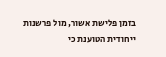בזמן פלישת אשור, מול פרשנות ייחודית הטוענת כי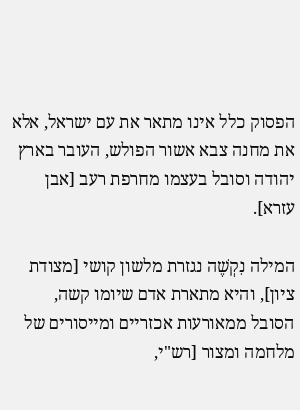הפסוק כלל אינו מתאר את עם ישראל, אלא את מחנה צבא אשור הפולש, העובר בארץ יהודה וסובל בעצמו מחרפת רעב [אבן עזרא].

המילה נִקְשֶׁה נגזרת מלשון קושי [מצודת ציון], והיא מתארת אדם שיומו קשה, הסובל ממאורעות אכזריים ומייסורים של מלחמה ומצור [רש"י,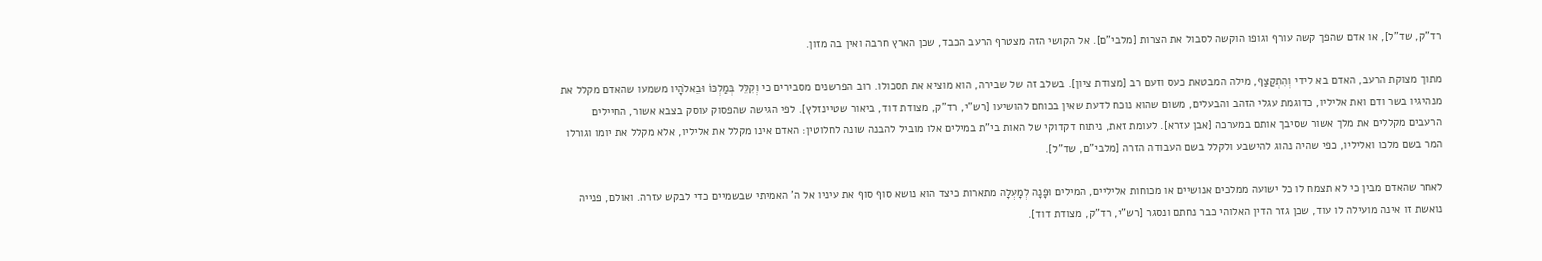רד"ק, שד"ל], או אדם שהפך קשה עורף וגופו הוקשה לסבול את הצרות [מלבי"ם]. אל הקושי הזה מצטרף הרעב הכבד, שכן הארץ חרבה ואין בה מזון.

מתוך מצוקת הרעב, האדם בא לידי וְהִתְקַצַּף, מילה המבטאת כעס וזעם רב [מצודת ציון]. בשלב זה של שבירה, הוא מוציא את תסכולו. רוב הפרשנים מסבירים כי וְקִלֵּל בְּמַלְכּוֹ וּבֵאלֹהָיו משמעו שהאדם מקלל את מנהיגיו בשר ודם ואת אליליו, כדוגמת עגלי הזהב והבעלים, משום שהוא נוכח לדעת שאין בכוחם להושיעו [רש"י, רד"ק, מצודת דוד, ביאור שטיינזלץ]. לפי הגישה שהפסוק עוסק בצבא אשור, החיילים הרעבים מקללים את מלך אשור שסיבך אותם במערכה [אבן עזרא]. לעומת זאת, ניתוח דקדוקי של האות בי"ת במילים אלו מוביל להבנה שונה לחלוטין: האדם אינו מקלל את אליליו, אלא מקלל את יומו וגורלו המר בשם מלכו ואליליו, כפי שהיה נהוג להישבע ולקלל בשם העבודה הזרה [מלבי"ם, שד"ל].

לאחר שהאדם מבין כי לא תצמח לו כל ישועה ממלכים אנושיים או מכוחות אליליים, המילים וּפָנָה לְמָעְלָה מתארות כיצד הוא נושא סוף סוף את עיניו אל ה' האמיתי שבשמיים כדי לבקש עזרה. ואולם, פנייה נואשת זו אינה מועילה לו עוד, שכן גזר הדין האלוהי כבר נחתם ונסגר [רש"י, רד"ק, מצודת דוד].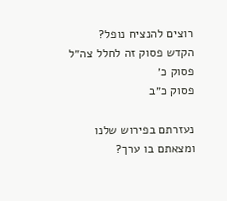רוצים להנציח נופל?
הקדש פסוק זה לחלל צה״ל
פסוק כ׳
פסוק כ״ב

נעזרתם בפירוש שלנו ומצאתם בו ערך?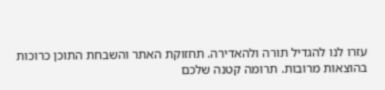עזרו לנו להגדיל תורה ולהאדירה. תחזוקת האתר והשבחת התוכן כרוכות בהוצאות מרובות. תרומה קטנה שלכם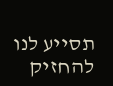תסייע לנו להחזיק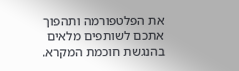את הפלטפורמה ותהפוך אתכם לשותפים מלאים בהנגשת חוכמת המקרא.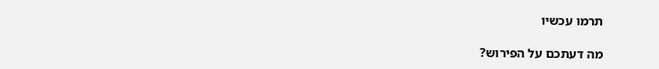תרמו עכשיו

מה דעתכם על הפירוש?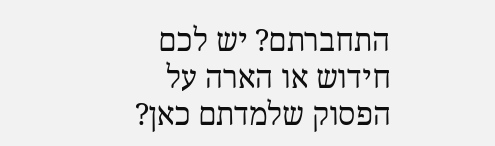התחברתם? יש לכם חידוש או הארה על הפסוק שלמדתם כאן?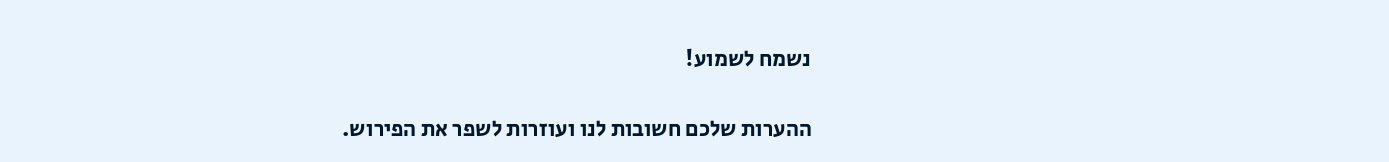נשמח לשמוע!

ההערות שלכם חשובות לנו ועוזרות לשפר את הפירוש.